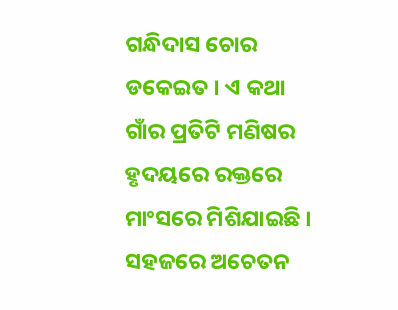ଗନ୍ଧିଦାସ ଚୋର ଡକେଇତ । ଏ କଥା ଗାଁର ପ୍ରତିଟି ମଣିଷର ହୃଦୟରେ ରକ୍ତରେ ମାଂସରେ ମିଶିଯାଇଛି । ସହଜରେ ଅଚେତନ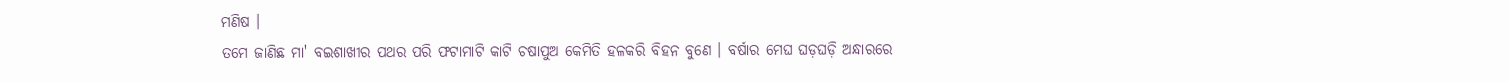ମଣିଷ ।
ତମେ ଜାଣିଛ ମା' ବଇଶାଖୀର ପଥର ପରି ଫଟାମାଟି କାଟି ଚଷାପୁଅ କେମିତି ହଳକରି ବିହନ ବୁଣେ । ବର୍ଷାର ମେଘ ଘଡ଼ଘଡ଼ି ଅନ୍ଧାରରେ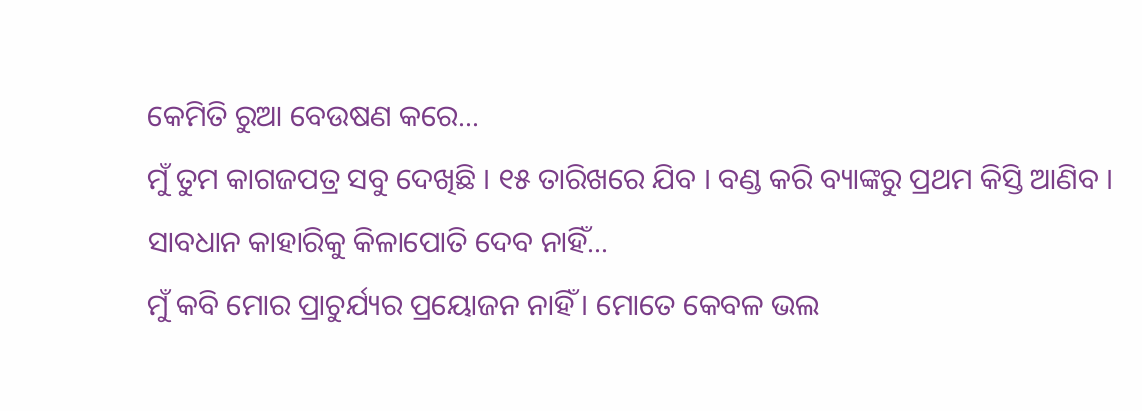କେମିତି ରୁଆ ବେଉଷଣ କରେ...
ମୁଁ ତୁମ କାଗଜପତ୍ର ସବୁ ଦେଖିଛି । ୧୫ ତାରିଖରେ ଯିବ । ବଣ୍ଡ କରି ବ୍ୟାଙ୍କରୁ ପ୍ରଥମ କିସ୍ତି ଆଣିବ । ସାବଧାନ କାହାରିକୁ କିଳାପୋତି ଦେବ ନାହିଁ...
ମୁଁ କବି ମୋର ପ୍ରାଚୁର୍ଯ୍ୟର ପ୍ରୟୋଜନ ନାହିଁ । ମୋତେ କେବଳ ଭଲ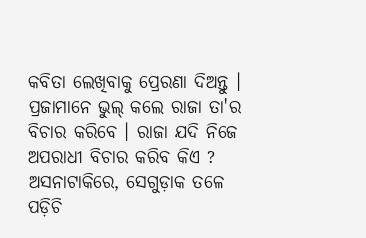କବିତା ଲେଖିବାକୁ ପ୍ରେରଣା ଦିଅନ୍ତୁ ।
ପ୍ରଜାମାନେ ଭୁଲ୍ କଲେ ରାଜା ତା'ର ବିଚାର କରିବେ । ରାଜା ଯଦି ନିଜେ ଅପରାଧୀ ବିଚାର କରିବ କିଏ ?
ଅସନାଟାକିରେ, ସେଗୁଡ଼ାକ ତଳେ ପଡ଼ିଚି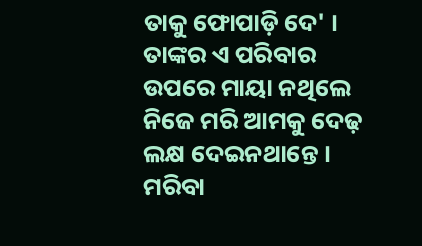ତାକୁ ଫୋପାଡ଼ି ଦେ' ।
ତାଙ୍କର ଏ ପରିବାର ଉପରେ ମାୟା ନଥିଲେ ନିଜେ ମରି ଆମକୁ ଦେଢ଼ ଲକ୍ଷ ଦେଇନଥାନ୍ତେ ।
ମରିବା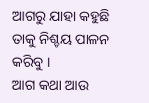ଆଗରୁ ଯାହା କହୁଛି ତାକୁ ନିଶ୍ଚୟ ପାଳନ କରିବୁ ।
ଆଗ କଥା ଆଉ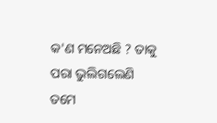କ'ଣ ମନେଅଛି ? ତାକୁ ପରା ଭୁଲିଗଲେଣି
ତମେ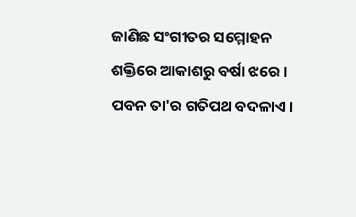ଜାଣିଛ ସଂଗୀତର ସମ୍ମୋହନ ଶକ୍ତିରେ ଆକାଶରୁ ବର୍ଷା ଝରେ । ପବନ ତା'ର ଗତିପଥ ବଦଳାଏ ।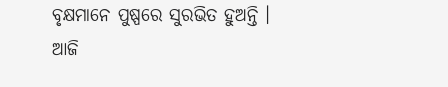ବୃକ୍ଷମାନେ ପୁଷ୍ପରେ ସୁରଭିତ ହୁଅନ୍ତି । ଆଜି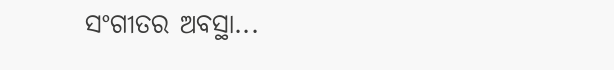ସଂଗୀତର ଅବସ୍ଥା...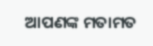ଆପଣଙ୍କ ମତାମତ